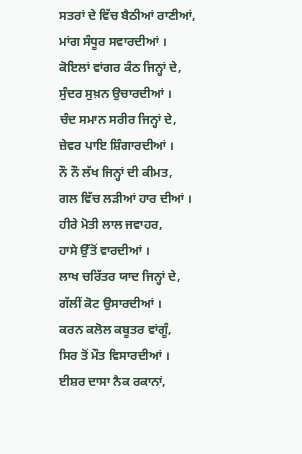ਸਤਰਾਂ ਦੇ ਵਿੱਚ ਬੈਠੀਆਂ ਰਾਣੀਆਂ,
ਮਾਂਗ ਸੰਧੂਰ ਸਵਾਰਦੀਆਂ ।
ਕੋਇਲਾਂ ਵਾਂਗਰ ਕੰਠ ਜਿਨ੍ਹਾਂ ਦੇ,
ਸੁੰਦਰ ਸੁਖ਼ਨ ਉਚਾਰਦੀਆਂ ।
ਚੰਦ ਸਮਾਨ ਸਰੀਰ ਜਿਨ੍ਹਾਂ ਦੇ,
ਜ਼ੇਵਰ ਪਾਇ ਸ਼ਿੰਗਾਰਦੀਆਂ ।
ਨੌ ਨੌ ਲੱਖ ਜਿਨ੍ਹਾਂ ਦੀ ਕੀਮਤ,
ਗਲ ਵਿੱਚ ਲੜੀਆਂ ਹਾਰ ਦੀਆਂ ।
ਹੀਰੇ ਮੋਤੀ ਲਾਲ ਜਵਾਹਰ,
ਹਾਸੇ ਉੱਤੋਂ ਵਾਰਦੀਆਂ ।
ਲਾਖ ਚਰਿੱਤਰ ਯਾਦ ਜਿਨ੍ਹਾਂ ਦੇ,
ਗੱਲੀਂ ਕੋਟ ਉਸਾਰਦੀਆਂ ।
ਕਰਨ ਕਲੋਲ ਕਬੂਤਰ ਵਾਂਗੂੰ,
ਸਿਰ ਤੋਂ ਮੌਤ ਵਿਸਾਰਦੀਆਂ ।
ਈਸ਼ਰ ਦਾਸਾ ਨੈਕ ਰਕਾਨਾਂ,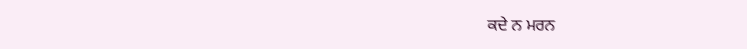ਕਦੇ ਨ ਮਰਨ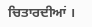ਚਿਤਾਰਦੀਆਂ ।